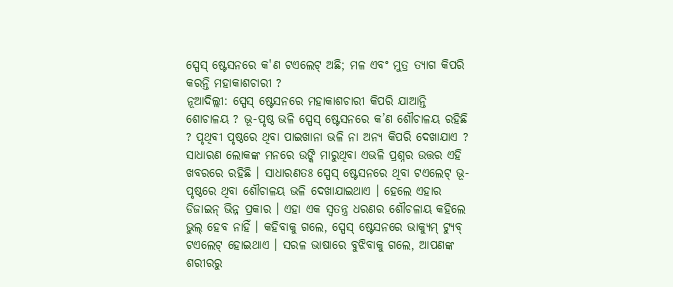ସ୍ପେସ୍ ଷ୍ଟେସନରେ କ'ଣ ଟଏଲେଟ୍ ଅଛି; ମଳ ଏବଂ ମୁତ୍ର ତ୍ୟାଗ କିପରି କରନ୍ତି ମହାକାଶଚାରୀ ?
ନୂଆଦିଲ୍ଲୀ: ସ୍ପେସ୍ ଷ୍ଟେସନରେ ମହାକାଶଚାରୀ କିପରି ଯାଆନ୍ତି ଶୋଚାଳୟ ? ଭୂ-ପୃଷ୍ଠ ଭଳି ସ୍ପେସ୍ ଷ୍ଟେସନରେ କ’ଣ ଶୌଚାଳୟ ରହିଛି ? ପୃଥିବୀ ପୃଷ୍ଠରେ ଥିବା ପାଇଖାନା ଭଳି ନା ଅନ୍ୟ କିପରି ଦେଖାଯାଏ ? ସାଧାରଣ ଲୋକଙ୍କ ମନରେ ଉଙ୍କି ମାରୁଥିବା ଏଭଳି ପ୍ରଶ୍ନର ଉତ୍ତର ଏହି ଖବରରେ ରହିଛି । ସାଧାରଣତଃ ସ୍ପେସ୍ ଷ୍ଟେସନରେ ଥିବା ଟଏଲେଟ୍ ଭୂ-ପୃଷ୍ଠରେ ଥିବା ଶୌଚାଳୟ ଭଳି ଦେଖାଯାଇଥାଏ । ହେଲେ ଏହାର ଡିଜାଇନ୍ ଭିନ୍ନ ପ୍ରକାର । ଏହା ଏକ ସ୍ବତନ୍ତ୍ର ଧରଣର ଶୌଚଳାୟ କହିଲେ ଭୁଲ୍ ହେବ ନାହିଁ । କହିବାକୁ ଗଲେ, ସ୍ପେସ୍ ଷ୍ଟେସନରେ ଭାକ୍ୟୁମ୍ ଟ୍ୟୁବ୍ ଟଏଲେଟ୍ ହୋଇଥାଏ । ସରଳ ଭାଷାରେ ବୁଝିବାକୁ ଗଲେ, ଆପଣଙ୍କ ଶରୀରରୁ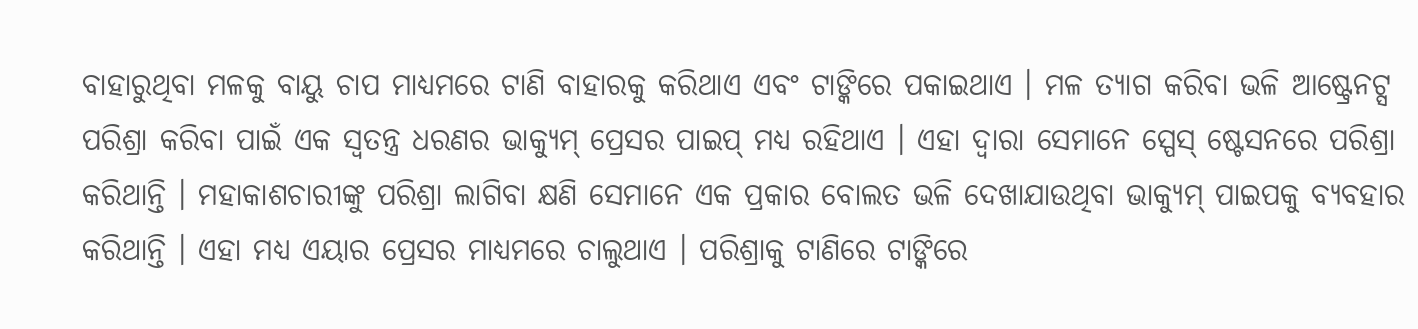ବାହାରୁଥିବା ମଳକୁ ବାୟୁ ଚାପ ମାଧ୍ୟମରେ ଟାଣି ବାହାରକୁ କରିଥାଏ ଏବଂ ଟାଙ୍କିରେ ପକାଇଥାଏ । ମଳ ତ୍ୟାଗ କରିବା ଭଳି ଆଷ୍ଟ୍ରେନଟ୍ସ ପରିଶ୍ରା କରିବା ପାଇଁ ଏକ ସ୍ବତନ୍ତ୍ର ଧରଣର ଭାକ୍ୟୁମ୍ ପ୍ରେସର ପାଇପ୍ ମଧ୍ୟ ରହିଥାଏ । ଏହା ଦ୍ବାରା ସେମାନେ ସ୍ପେସ୍ ଷ୍ଟେସନରେ ପରିଶ୍ରା କରିଥାନ୍ତି । ମହାକାଶଚାରୀଙ୍କୁ ପରିଶ୍ରା ଲାଗିବା କ୍ଷଣି ସେମାନେ ଏକ ପ୍ରକାର ବୋଲତ ଭଳି ଦେଖାଯାଉଥିବା ଭାକ୍ୟୁମ୍ ପାଇପକୁ ବ୍ୟବହାର କରିଥାନ୍ତି । ଏହା ମଧ୍ୟ ଏୟାର ପ୍ରେସର ମାଧ୍ୟମରେ ଚାଲୁଥାଏ । ପରିଶ୍ରାକୁ ଟାଣିରେ ଟାଙ୍କିରେ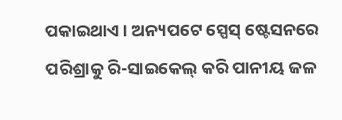ପକାଇଥାଏ । ଅନ୍ୟପଟେ ସ୍ପେସ୍ ଷ୍ଟେସନରେ ପରିଶ୍ରାକୁ ରି-ସାଇକେଲ୍ କରି ପାନୀୟ ଜଳ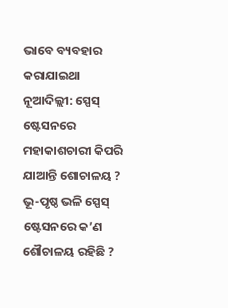ଭାବେ ବ୍ୟବହାର କରାଯାଇଥା
ନୂଆଦିଲ୍ଲୀ: ସ୍ପେସ୍ ଷ୍ଟେସନରେ ମହାକାଶଚାରୀ କିପରି ଯାଆନ୍ତି ଶୋଚାଳୟ ? ଭୂ-ପୃଷ୍ଠ ଭଳି ସ୍ପେସ୍ ଷ୍ଟେସନରେ କ’ଣ ଶୌଚାଳୟ ରହିଛି ?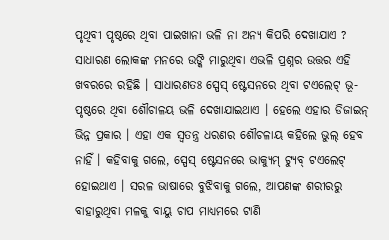ପୃଥିବୀ ପୃଷ୍ଠରେ ଥିବା ପାଇଖାନା ଭଳି ନା ଅନ୍ୟ କିପରି ଦେଖାଯାଏ ? ସାଧାରଣ ଲୋକଙ୍କ ମନରେ ଉଙ୍କି ମାରୁଥିବା ଏଭଳି ପ୍ରଶ୍ନର ଉତ୍ତର ଏହି ଖବରରେ ରହିଛି । ସାଧାରଣତଃ ସ୍ପେସ୍ ଷ୍ଟେସନରେ ଥିବା ଟଏଲେଟ୍ ଭୂ-ପୃଷ୍ଠରେ ଥିବା ଶୌଚାଳୟ ଭଳି ଦେଖାଯାଇଥାଏ । ହେଲେ ଏହାର ଡିଜାଇନ୍ ଭିନ୍ନ ପ୍ରକାର । ଏହା ଏକ ସ୍ବତନ୍ତ୍ର ଧରଣର ଶୌଚଳାୟ କହିଲେ ଭୁଲ୍ ହେବ ନାହିଁ । କହିବାକୁ ଗଲେ, ସ୍ପେସ୍ ଷ୍ଟେସନରେ ଭାକ୍ୟୁମ୍ ଟ୍ୟୁବ୍ ଟଏଲେଟ୍ ହୋଇଥାଏ । ସରଳ ଭାଷାରେ ବୁଝିବାକୁ ଗଲେ, ଆପଣଙ୍କ ଶରୀରରୁ ବାହାରୁଥିବା ମଳକୁ ବାୟୁ ଚାପ ମାଧ୍ୟମରେ ଟାଣି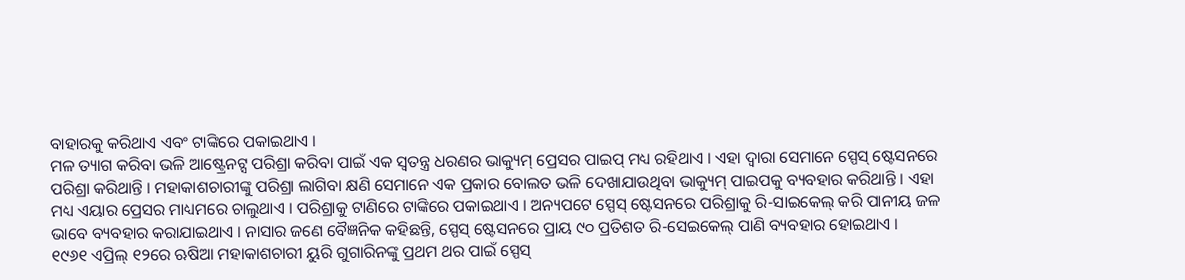ବାହାରକୁ କରିଥାଏ ଏବଂ ଟାଙ୍କିରେ ପକାଇଥାଏ ।
ମଳ ତ୍ୟାଗ କରିବା ଭଳି ଆଷ୍ଟ୍ରେନଟ୍ସ ପରିଶ୍ରା କରିବା ପାଇଁ ଏକ ସ୍ବତନ୍ତ୍ର ଧରଣର ଭାକ୍ୟୁମ୍ ପ୍ରେସର ପାଇପ୍ ମଧ୍ୟ ରହିଥାଏ । ଏହା ଦ୍ବାରା ସେମାନେ ସ୍ପେସ୍ ଷ୍ଟେସନରେ ପରିଶ୍ରା କରିଥାନ୍ତି । ମହାକାଶଚାରୀଙ୍କୁ ପରିଶ୍ରା ଲାଗିବା କ୍ଷଣି ସେମାନେ ଏକ ପ୍ରକାର ବୋଲତ ଭଳି ଦେଖାଯାଉଥିବା ଭାକ୍ୟୁମ୍ ପାଇପକୁ ବ୍ୟବହାର କରିଥାନ୍ତି । ଏହା ମଧ୍ୟ ଏୟାର ପ୍ରେସର ମାଧ୍ୟମରେ ଚାଲୁଥାଏ । ପରିଶ୍ରାକୁ ଟାଣିରେ ଟାଙ୍କିରେ ପକାଇଥାଏ । ଅନ୍ୟପଟେ ସ୍ପେସ୍ ଷ୍ଟେସନରେ ପରିଶ୍ରାକୁ ରି-ସାଇକେଲ୍ କରି ପାନୀୟ ଜଳ ଭାବେ ବ୍ୟବହାର କରାଯାଇଥାଏ । ନାସାର ଜଣେ ବୈଜ୍ଞନିକ କହିଛନ୍ତି, ସ୍ପେସ୍ ଷ୍ଟେସନରେ ପ୍ରାୟ ୯୦ ପ୍ରତିଶତ ରି-ସେଇକେଲ୍ ପାଣି ବ୍ୟବହାର ହୋଇଥାଏ ।
୧୯୬୧ ଏପ୍ରିଲ୍ ୧୨ରେ ଋଷିଆ ମହାକାଶଚାରୀ ୟୁରି ଗୁଗାରିନଙ୍କୁ ପ୍ରଥମ ଥର ପାଇଁ ସ୍ପେସ୍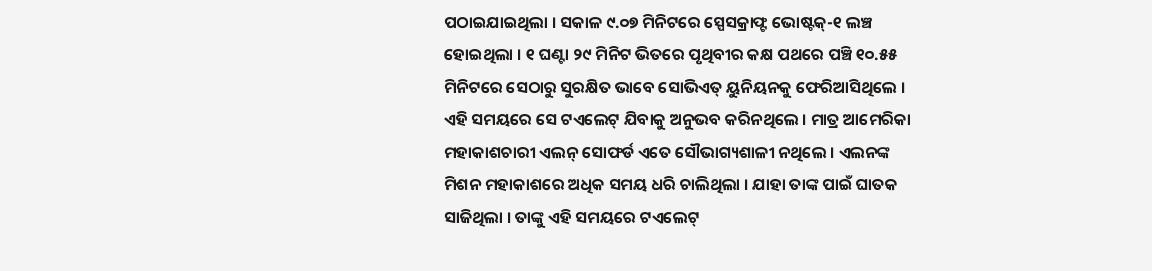ପଠାଇଯାଇଥିଲା । ସକାଳ ୯.୦୭ ମିନିଟରେ ସ୍ପେସକ୍ରାଫ୍ଟ ଭୋଷ୍ଟକ୍-୧ ଲଞ୍ଚ ହୋଇଥିଲା । ୧ ଘଣ୍ଟା ୨୯ ମିନିଟ ଭିତରେ ପୃଥିବୀର କକ୍ଷ ପଥରେ ପଞ୍ଚି ୧୦.୫୫ ମିନିଟରେ ସେଠାରୁ ସୁରକ୍ଷିତ ଭାବେ ସୋଭିଏତ୍ ୟୁନିୟନକୁ ଫେରିଆସିଥିଲେ । ଏହି ସମୟରେ ସେ ଟଏଲେଟ୍ ଯିବାକୁ ଅନୁଭବ କରିନଥିଲେ । ମାତ୍ର ଆମେରିକା ମହାକାଶଚାରୀ ଏଲନ୍ ସୋଫର୍ଡ ଏତେ ସୌଭାଗ୍ୟଶାଳୀ ନଥିଲେ । ଏଲନଙ୍କ ମିଶନ ମହାକାଶରେ ଅଧିକ ସମୟ ଧରି ଚାଲିଥିଲା । ଯାହା ତାଙ୍କ ପାଇଁ ଘାତକ ସାଜିଥିଲା । ତାଙ୍କୁ ଏହି ସମୟରେ ଟଏଲେଟ୍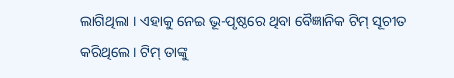ଲାଗିଥିଲା । ଏହାକୁ ନେଇ ଭୂ-ପୃଷ୍ଠରେ ଥିବା ବୈଜ୍ଞାନିକ ଟିମ୍ ସୂଚୀତ କରିଥିଲେ । ଟିମ୍ ତାଙ୍କୁ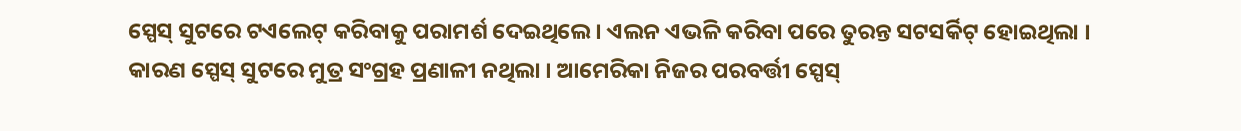ସ୍ପେସ୍ ସୁଟରେ ଟଏଲେଟ୍ କରିବାକୁ ପରାମର୍ଶ ଦେଇଥିଲେ । ଏଲନ ଏଭଳି କରିବା ପରେ ତୁରନ୍ତ ସଟସର୍କିଟ୍ ହୋଇଥିଲା । କାରଣ ସ୍ପେସ୍ ସୁଟରେ ମୁତ୍ର ସଂଗ୍ରହ ପ୍ରଣାଳୀ ନଥିଲା । ଆମେରିକା ନିଜର ପରବର୍ତ୍ତୀ ସ୍ପେସ୍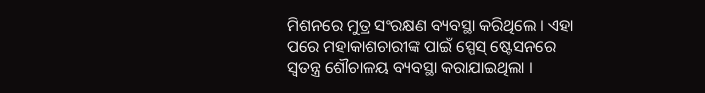ମିଶନରେ ମୁତ୍ର ସଂରକ୍ଷଣ ବ୍ୟବସ୍ଥା କରିଥିଲେ । ଏହା ପରେ ମହାକାଶଚାରୀଙ୍କ ପାଇଁ ସ୍ପେସ୍ ଷ୍ଟେସନରେ ସ୍ବତନ୍ତ୍ର ଶୌଚାଳୟ ବ୍ୟବସ୍ଥା କରାଯାଇଥିଲା ।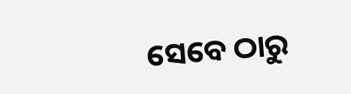ସେବେ ଠାରୁ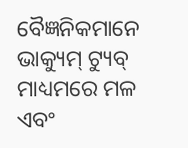ବୈଜ୍ଞନିକମାନେ ଭାକ୍ୟୁମ୍ ଟ୍ୟୁବ୍ ମାଧ୍ୟମରେ ମଳ ଏବଂ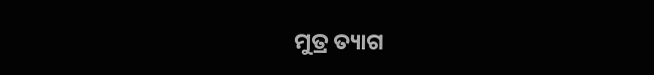ମୁତ୍ର ତ୍ୟାଗ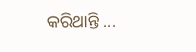କରିଥାନ୍ତି ...